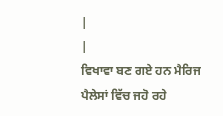|
|
ਵਿਖਾਵਾ ਬਣ ਗਏ ਹਨ ਮੈਰਿਜ ਪੈਲੇਸਾਂ ਵਿੱਚ ਜਹੋ ਰਹੇ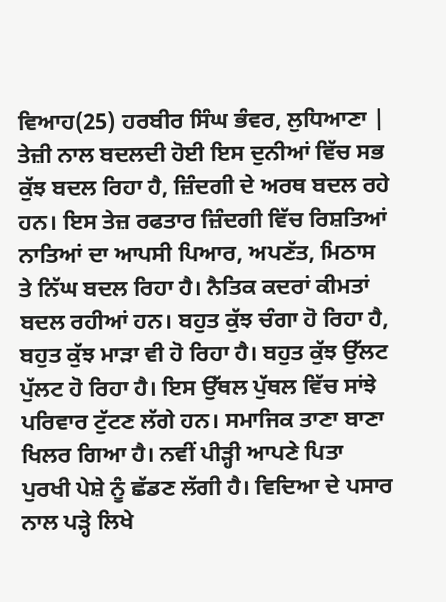ਵਿਆਹ(25) ਹਰਬੀਰ ਸਿੰਘ ਭੰਵਰ, ਲੁਧਿਆਣਾ |
ਤੇਜ਼ੀ ਨਾਲ ਬਦਲਦੀ ਹੋਈ ਇਸ ਦੁਨੀਆਂ ਵਿੱਚ ਸਭ ਕੁੱਝ ਬਦਲ ਰਿਹਾ ਹੈ, ਜ਼ਿੰਦਗੀ ਦੇ ਅਰਥ ਬਦਲ ਰਹੇ ਹਨ। ਇਸ ਤੇਜ਼ ਰਫਤਾਰ ਜ਼ਿੰਦਗੀ ਵਿੱਚ ਰਿਸ਼ਤਿਆਂ ਨਾਤਿਆਂ ਦਾ ਆਪਸੀ ਪਿਆਰ, ਅਪਣੱਤ, ਮਿਠਾਸ ਤੇ ਨਿੱਘ ਬਦਲ ਰਿਹਾ ਹੈ। ਨੈਤਿਕ ਕਦਰਾਂ ਕੀਮਤਾਂ ਬਦਲ ਰਹੀਆਂ ਹਨ। ਬਹੁਤ ਕੁੱਝ ਚੰਗਾ ਹੋ ਰਿਹਾ ਹੈ, ਬਹੁਤ ਕੁੱਝ ਮਾੜਾ ਵੀ ਹੋ ਰਿਹਾ ਹੈ। ਬਹੁਤ ਕੁੱਝ ਉੱਲਟ ਪੁੱਲਟ ਹੋ ਰਿਹਾ ਹੈ। ਇਸ ਉੱਥਲ ਪੁੱਥਲ ਵਿੱਚ ਸਾਂਝੇ ਪਰਿਵਾਰ ਟੁੱਟਣ ਲੱਗੇ ਹਨ। ਸਮਾਜਿਕ ਤਾਣਾ ਬਾਣਾ ਖਿਲਰ ਗਿਆ ਹੈ। ਨਵੀਂ ਪੀੜ੍ਹੀ ਆਪਣੇ ਪਿਤਾ ਪੁਰਖੀ ਪੇਸ਼ੇ ਨੂੰ ਛੱਡਣ ਲੱਗੀ ਹੈ। ਵਿਦਿਆ ਦੇ ਪਸਾਰ ਨਾਲ ਪੜ੍ਹੇ ਲਿਖੇ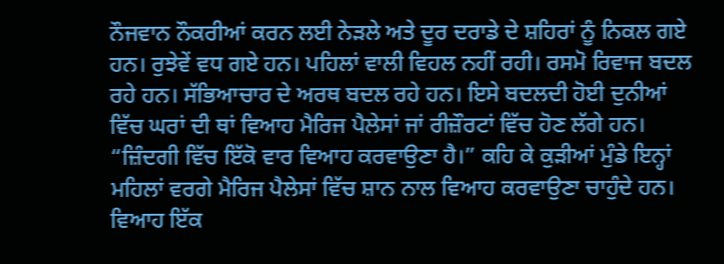ਨੌਜਵਾਨ ਨੌਕਰੀਆਂ ਕਰਨ ਲਈ ਨੇੜਲੇ ਅਤੇ ਦੂਰ ਦਰਾਡੇ ਦੇ ਸ਼ਹਿਰਾਂ ਨੂੰ ਨਿਕਲ ਗਏ ਹਨ। ਰੁਝੇਵੇਂ ਵਧ ਗਏ ਹਨ। ਪਹਿਲਾਂ ਵਾਲੀ ਵਿਹਲ ਨਹੀਂ ਰਹੀ। ਰਸਮੋ ਰਿਵਾਜ ਬਦਲ ਰਹੇ ਹਨ। ਸੱਭਿਆਚਾਰ ਦੇ ਅਰਥ ਬਦਲ ਰਹੇ ਹਨ। ਇਸੇ ਬਦਲਦੀ ਹੋਈ ਦੁਨੀਆਂ ਵਿੱਚ ਘਰਾਂ ਦੀ ਥਾਂ ਵਿਆਹ ਮੈਰਿਜ ਪੈਲੇਸਾਂ ਜਾਂ ਰੀਜ਼ੌਰਟਾਂ ਵਿੱਚ ਹੋਣ ਲੱਗੇ ਹਨ।
“ਜ਼ਿੰਦਗੀ ਵਿੱਚ ਇੱਕੋ ਵਾਰ ਵਿਆਹ ਕਰਵਾਉਣਾ ਹੈ।” ਕਹਿ ਕੇ ਕੁੜੀਆਂ ਮੁੰਡੇ ਇਨ੍ਹਾਂ ਮਹਿਲਾਂ ਵਰਗੇ ਮੈਰਿਜ ਪੈਲੇਸਾਂ ਵਿੱਚ ਸ਼ਾਨ ਨਾਲ ਵਿਆਹ ਕਰਵਾਉਣਾ ਚਾਹੁੰਦੇ ਹਨ। ਵਿਆਹ ਇੱਕ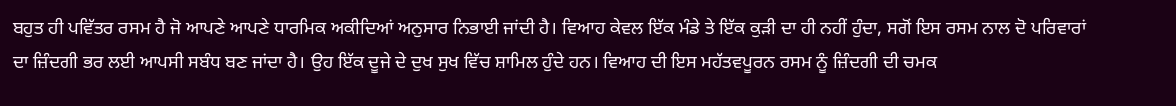ਬਹੁਤ ਹੀ ਪਵਿੱਤਰ ਰਸਮ ਹੈ ਜੋ ਆਪਣੇ ਆਪਣੇ ਧਾਰਮਿਕ ਅਕੀਦਿਆਂ ਅਨੁਸਾਰ ਨਿਭਾਈ ਜਾਂਦੀ ਹੈ। ਵਿਆਹ ਕੇਵਲ ਇੱਕ ਮੰਡੇ ਤੇ ਇੱਕ ਕੁੜੀ ਦਾ ਹੀ ਨਹੀਂ ਹੁੰਦਾ, ਸਗੋਂ ਇਸ ਰਸਮ ਨਾਲ ਦੋ ਪਰਿਵਾਰਾਂ ਦਾ ਜ਼ਿੰਦਗੀ ਭਰ ਲਈ ਆਪਸੀ ਸਬੰਧ ਬਣ ਜਾਂਦਾ ਹੈ। ਉਹ ਇੱਕ ਦੂਜੇ ਦੇ ਦੁਖ ਸੁਖ ਵਿੱਚ ਸ਼ਾਮਿਲ ਹੁੰਦੇ ਹਨ। ਵਿਆਹ ਦੀ ਇਸ ਮਹੱਤਵਪੂਰਨ ਰਸਮ ਨੂੰ ਜ਼ਿੰਦਗੀ ਦੀ ਚਮਕ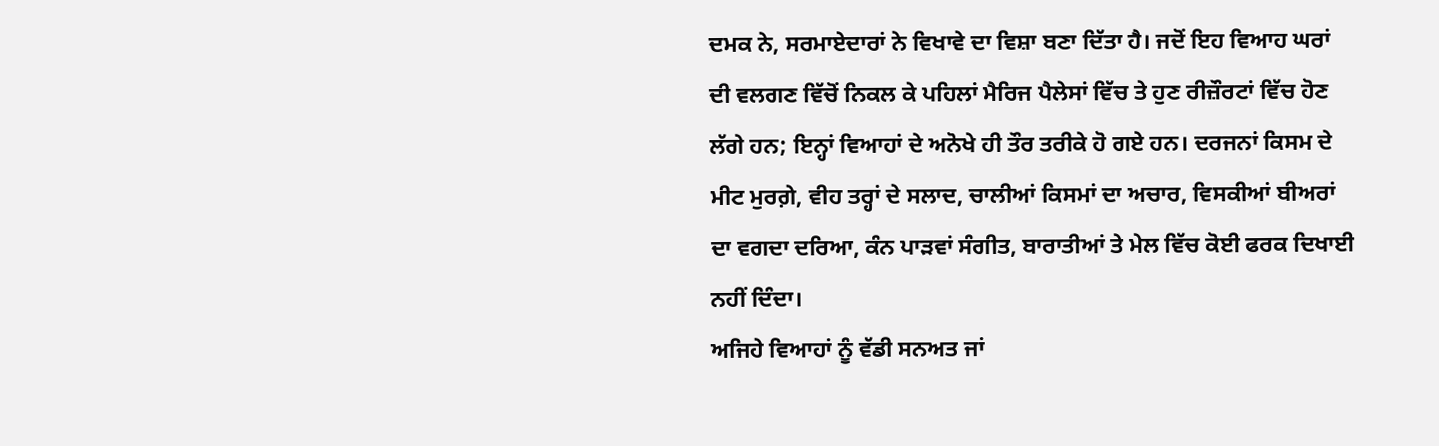ਦਮਕ ਨੇ, ਸਰਮਾਏਦਾਰਾਂ ਨੇ ਵਿਖਾਵੇ ਦਾ ਵਿਸ਼ਾ ਬਣਾ ਦਿੱਤਾ ਹੈ। ਜਦੋਂ ਇਹ ਵਿਆਹ ਘਰਾਂ ਦੀ ਵਲਗਣ ਵਿੱਚੋਂ ਨਿਕਲ ਕੇ ਪਹਿਲਾਂ ਮੈਰਿਜ ਪੈਲੇਸਾਂ ਵਿੱਚ ਤੇ ਹੁਣ ਰੀਜ਼ੌਰਟਾਂ ਵਿੱਚ ਹੋਣ ਲੱਗੇ ਹਨ; ਇਨ੍ਹਾਂ ਵਿਆਹਾਂ ਦੇ ਅਨੋਖੇ ਹੀ ਤੌਰ ਤਰੀਕੇ ਹੋ ਗਏ ਹਨ। ਦਰਜਨਾਂ ਕਿਸਮ ਦੇ ਮੀਟ ਮੁਰਗ਼ੇ, ਵੀਹ ਤਰ੍ਹਾਂ ਦੇ ਸਲਾਦ, ਚਾਲੀਆਂ ਕਿਸਮਾਂ ਦਾ ਅਚਾਰ, ਵਿਸਕੀਆਂ ਬੀਅਰਾਂ ਦਾ ਵਗਦਾ ਦਰਿਆ, ਕੰਨ ਪਾੜਵਾਂ ਸੰਗੀਤ, ਬਾਰਾਤੀਆਂ ਤੇ ਮੇਲ ਵਿੱਚ ਕੋਈ ਫਰਕ ਦਿਖਾਈ ਨਹੀਂ ਦਿੰਦਾ।
ਅਜਿਹੇ ਵਿਆਹਾਂ ਨੂੰ ਵੱਡੀ ਸਨਅਤ ਜਾਂ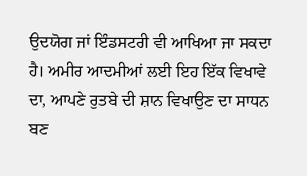ਉਦਯੋਗ ਜਾਂ ਇੰਡਸਟਰੀ ਵੀ ਆਖਿਆ ਜਾ ਸਕਦਾ ਹੈ। ਅਮੀਰ ਆਦਮੀਆਂ ਲਈ ਇਹ ਇੱਕ ਵਿਖਾਵੇ ਦਾ, ਆਪਣੇ ਰੁਤਬੇ ਦੀ ਸ਼ਾਨ ਵਿਖਾਉਣ ਦਾ ਸਾਧਨ ਬਣ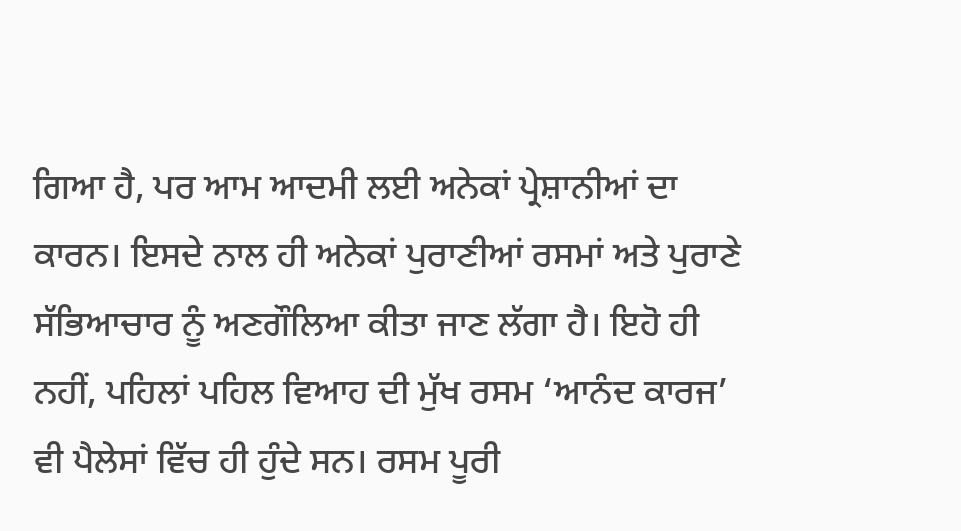ਗਿਆ ਹੈ, ਪਰ ਆਮ ਆਦਮੀ ਲਈ ਅਨੇਕਾਂ ਪ੍ਰੇਸ਼ਾਨੀਆਂ ਦਾ ਕਾਰਨ। ਇਸਦੇ ਨਾਲ ਹੀ ਅਨੇਕਾਂ ਪੁਰਾਣੀਆਂ ਰਸਮਾਂ ਅਤੇ ਪੁਰਾਣੇ ਸੱਭਿਆਚਾਰ ਨੂੰ ਅਣਗੌਲਿਆ ਕੀਤਾ ਜਾਣ ਲੱਗਾ ਹੈ। ਇਹੋ ਹੀ ਨਹੀਂ, ਪਹਿਲਾਂ ਪਹਿਲ ਵਿਆਹ ਦੀ ਮੁੱਖ ਰਸਮ ‘ਆਨੰਦ ਕਾਰਜ’ ਵੀ ਪੈਲੇਸਾਂ ਵਿੱਚ ਹੀ ਹੁੰਦੇ ਸਨ। ਰਸਮ ਪੂਰੀ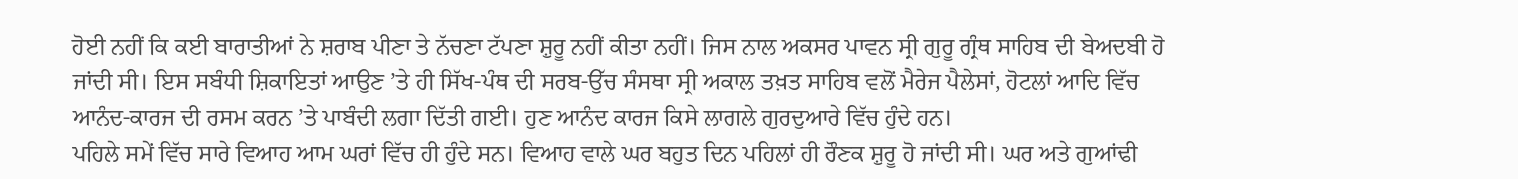ਹੋਈ ਨਹੀਂ ਕਿ ਕਈ ਬਾਰਾਤੀਆਂ ਨੇ ਸ਼ਰਾਬ ਪੀਣਾ ਤੇ ਨੱਚਣਾ ਟੱਪਣਾ ਸ਼ੁਰੂ ਨਹੀਂ ਕੀਤਾ ਨਹੀਂ। ਜਿਸ ਨਾਲ ਅਕਸਰ ਪਾਵਨ ਸ੍ਰੀ ਗੁਰੂ ਗ੍ਰੰਥ ਸਾਹਿਬ ਦੀ ਬੇਅਦਬੀ ਹੋ ਜਾਂਦੀ ਸੀ। ਇਸ ਸਬੰਧੀ ਸ਼ਿਕਾਇਤਾਂ ਆਉਣ ’ਤੇ ਹੀ ਸਿੱਖ-ਪੰਥ ਦੀ ਸਰਬ-ਉੱਚ ਸੰਸਥਾ ਸ੍ਰੀ ਅਕਾਲ ਤਖ਼ਤ ਸਾਹਿਬ ਵਲੋਂ ਮੈਰੇਜ ਪੈਲੇਸਾਂ, ਹੋਟਲਾਂ ਆਦਿ ਵਿੱਚ ਆਨੰਦ-ਕਾਰਜ ਦੀ ਰਸਮ ਕਰਨ ’ਤੇ ਪਾਬੰਦੀ ਲਗਾ ਦਿੱਤੀ ਗਈ। ਹੁਣ ਆਨੰਦ ਕਾਰਜ ਕਿਸੇ ਲਾਗਲੇ ਗੁਰਦੁਆਰੇ ਵਿੱਚ ਹੁੰਦੇ ਹਨ।
ਪਹਿਲੇ ਸਮੇਂ ਵਿੱਚ ਸਾਰੇ ਵਿਆਹ ਆਮ ਘਰਾਂ ਵਿੱਚ ਹੀ ਹੁੰਦੇ ਸਨ। ਵਿਆਹ ਵਾਲੇ ਘਰ ਬਹੁਤ ਦਿਨ ਪਹਿਲਾਂ ਹੀ ਰੌਣਕ ਸ਼ੁਰੂ ਹੋ ਜਾਂਦੀ ਸੀ। ਘਰ ਅਤੇ ਗੁਆਂਢੀ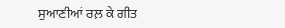ਸੁਆਣੀਆਂ ਰਲ਼ ਕੇ ਗੀਤ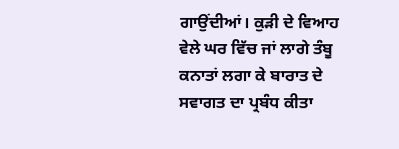ਗਾਉਂਦੀਆਂ। ਕੁੜੀ ਦੇ ਵਿਆਹ ਵੇਲੇ ਘਰ ਵਿੱਚ ਜਾਂ ਲਾਗੇ ਤੰਬੂ ਕਨਾਤਾਂ ਲਗਾ ਕੇ ਬਾਰਾਤ ਦੇ ਸਵਾਗਤ ਦਾ ਪ੍ਰਬੰਧ ਕੀਤਾ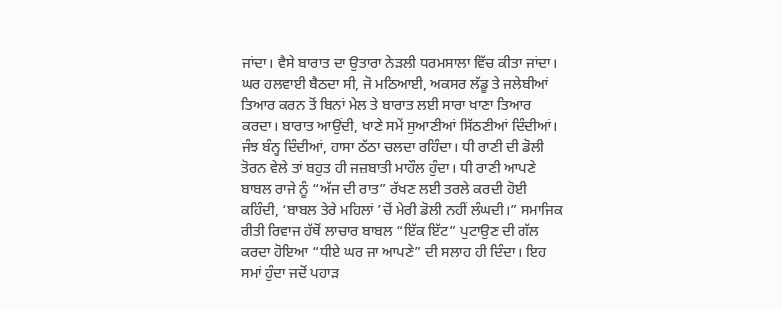ਜਾਂਦਾ। ਵੈਸੇ ਬਾਰਾਤ ਦਾ ਉਤਾਰਾ ਨੇੜਲੀ ਧਰਮਸਾਲਾ ਵਿੱਚ ਕੀਤਾ ਜਾਂਦਾ। ਘਰ ਹਲਵਾਈ ਬੈਠਦਾ ਸੀ, ਜੋ ਮਠਿਆਈ, ਅਕਸਰ ਲੱਡੂ ਤੇ ਜਲੇਬੀਆਂ ਤਿਆਰ ਕਰਨ ਤੋਂ ਬਿਨਾਂ ਮੇਲ ਤੇ ਬਾਰਾਤ ਲਈ ਸਾਰਾ ਖਾਣਾ ਤਿਆਰ ਕਰਦਾ। ਬਾਰਾਤ ਆਉਂਦੀ, ਖਾਣੇ ਸਮੇਂ ਸੁਆਣੀਆਂ ਸਿੱਠਣੀਆਂ ਦਿੰਦੀਆਂ। ਜੰਝ ਬੰਨ੍ਹ ਦਿੰਦੀਆਂ, ਹਾਸਾ ਠੱਠਾ ਚਲਦਾ ਰਹਿੰਦਾ। ਧੀ ਰਾਣੀ ਦੀ ਡੋਲੀ ਤੋਰਨ ਵੇਲੇ ਤਾਂ ਬਹੁਤ ਹੀ ਜਜ਼ਬਾਤੀ ਮਾਹੌਲ ਹੁੰਦਾ। ਧੀ ਰਾਣੀ ਆਪਣੇ ਬਾਬਲ ਰਾਜੇ ਨੂੰ “ਅੱਜ ਦੀ ਰਾਤ” ਰੱਖਣ ਲਈ ਤਰਲੇ ਕਰਦੀ ਹੋਈ ਕਹਿੰਦੀ, ‘ਬਾਬਲ ਤੇਰੇ ਮਹਿਲਾਂ ’ਚੋਂ ਮੇਰੀ ਡੋਲੀ ਨਹੀਂ ਲੰਘਦੀ।” ਸਮਾਜਿਕ ਰੀਤੀ ਰਿਵਾਜ ਹੱਥੋਂ ਲਾਚਾਰ ਬਾਬਲ “ਇੱਕ ਇੱਟ” ਪੁਟਾਉਣ ਦੀ ਗੱਲ ਕਰਦਾ ਹੋਇਆ “ਧੀਏ ਘਰ ਜਾ ਆਪਣੇ” ਦੀ ਸਲਾਹ ਹੀ ਦਿੰਦਾ। ਇਹ ਸਮਾਂ ਹੁੰਦਾ ਜਦੋਂ ਪਹਾੜ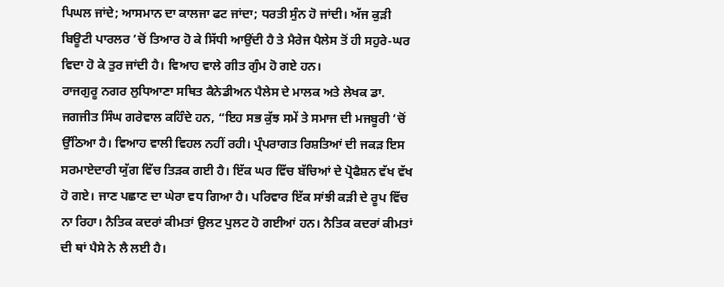ਪਿਘਲ ਜਾਂਦੇ; ਆਸਮਾਨ ਦਾ ਕਾਲਜਾ ਫਟ ਜਾਂਦਾ; ਧਰਤੀ ਸੁੰਨ ਹੋ ਜਾਂਦੀ। ਅੱਜ ਕੁੜੀ ਬਿਊਟੀ ਪਾਰਲਰ ’ਚੋਂ ਤਿਆਰ ਹੋ ਕੇ ਸਿੱਧੀ ਆਉਂਦੀ ਹੈ ਤੇ ਮੈਰੇਜ ਪੈਲੇਸ ਤੋਂ ਹੀ ਸਹੁਰੇ-ਘਰ ਵਿਦਾ ਹੋ ਕੇ ਤੁਰ ਜਾਂਦੀ ਹੈ। ਵਿਆਹ ਵਾਲੇ ਗੀਤ ਗੁੰਮ ਹੋ ਗਏ ਹਨ।
ਰਾਜਗੁਰੂ ਨਗਰ ਲੁਧਿਆਣਾ ਸਥਿਤ ਕੈਨੇਡੀਅਨ ਪੈਲੇਸ ਦੇ ਮਾਲਕ ਅਤੇ ਲੇਖਕ ਡਾ. ਜਗਜੀਤ ਸਿੰਘ ਗਰੇਵਾਲ ਕਹਿੰਦੇ ਹਨ, “ਇਹ ਸਭ ਕੁੱਝ ਸਮੇਂ ਤੇ ਸਮਾਜ ਦੀ ਮਜਬੂਰੀ ’ਚੋਂ ਉੱਠਿਆ ਹੈ। ਵਿਆਹ ਵਾਲੀ ਵਿਹਲ ਨਹੀਂ ਰਹੀ। ਪ੍ਰੰਪਰਾਗਤ ਰਿਸ਼ਤਿਆਂ ਦੀ ਜਕੜ ਇਸ ਸਰਮਾਏਦਾਰੀ ਯੁੱਗ ਵਿੱਚ ਤਿੜਕ ਗਈ ਹੈ। ਇੱਕ ਘਰ ਵਿੱਚ ਬੱਚਿਆਂ ਦੇ ਪ੍ਰੋਫੈਸ਼ਨ ਵੱਖ ਵੱਖ ਹੋ ਗਏ। ਜਾਣ ਪਛਾਣ ਦਾ ਘੇਰਾ ਵਧ ਗਿਆ ਹੈ। ਪਰਿਵਾਰ ਇੱਕ ਸਾਂਝੀ ਕੜੀ ਦੇ ਰੂਪ ਵਿੱਚ ਨਾ ਰਿਹਾ। ਨੈਤਿਕ ਕਦਰਾਂ ਕੀਮਤਾਂ ਉਲਟ ਪੁਲਟ ਹੋ ਗਈਆਂ ਹਨ। ਨੈਤਿਕ ਕਦਰਾਂ ਕੀਮਤਾਂ ਦੀ ਥਾਂ ਪੈਸੇ ਨੇ ਲੈ ਲਈ ਹੈ।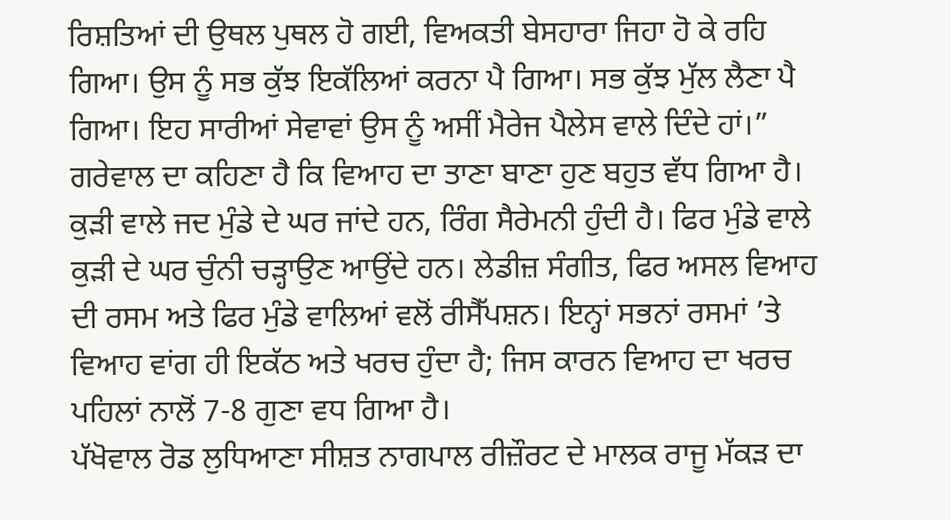ਰਿਸ਼ਤਿਆਂ ਦੀ ਉਥਲ ਪੁਥਲ ਹੋ ਗਈ, ਵਿਅਕਤੀ ਬੇਸਹਾਰਾ ਜਿਹਾ ਹੋ ਕੇ ਰਹਿ ਗਿਆ। ਉਸ ਨੂੰ ਸਭ ਕੁੱਝ ਇਕੱਲਿਆਂ ਕਰਨਾ ਪੈ ਗਿਆ। ਸਭ ਕੁੱਝ ਮੁੱਲ ਲੈਣਾ ਪੈ ਗਿਆ। ਇਹ ਸਾਰੀਆਂ ਸੇਵਾਵਾਂ ਉਸ ਨੂੰ ਅਸੀਂ ਮੈਰੇਜ ਪੈਲੇਸ ਵਾਲੇ ਦਿੰਦੇ ਹਾਂ।”
ਗਰੇਵਾਲ ਦਾ ਕਹਿਣਾ ਹੈ ਕਿ ਵਿਆਹ ਦਾ ਤਾਣਾ ਬਾਣਾ ਹੁਣ ਬਹੁਤ ਵੱਧ ਗਿਆ ਹੈ। ਕੁੜੀ ਵਾਲੇ ਜਦ ਮੁੰਡੇ ਦੇ ਘਰ ਜਾਂਦੇ ਹਨ, ਰਿੰਗ ਸੈਰੇਮਨੀ ਹੁੰਦੀ ਹੈ। ਫਿਰ ਮੁੰਡੇ ਵਾਲੇ ਕੁੜੀ ਦੇ ਘਰ ਚੁੰਨੀ ਚੜ੍ਹਾਉਣ ਆਉਂਦੇ ਹਨ। ਲੇਡੀਜ਼ ਸੰਗੀਤ, ਫਿਰ ਅਸਲ ਵਿਆਹ ਦੀ ਰਸਮ ਅਤੇ ਫਿਰ ਮੁੰਡੇ ਵਾਲਿਆਂ ਵਲੋਂ ਰੀਸੈੱਪਸ਼ਨ। ਇਨ੍ਹਾਂ ਸਭਨਾਂ ਰਸਮਾਂ ’ਤੇ ਵਿਆਹ ਵਾਂਗ ਹੀ ਇਕੱਠ ਅਤੇ ਖਰਚ ਹੁੰਦਾ ਹੈ; ਜਿਸ ਕਾਰਨ ਵਿਆਹ ਦਾ ਖਰਚ ਪਹਿਲਾਂ ਨਾਲੋਂ 7-8 ਗੁਣਾ ਵਧ ਗਿਆ ਹੈ।
ਪੱਖੋਵਾਲ ਰੋਡ ਲੁਧਿਆਣਾ ਸੀਸ਼ਤ ਨਾਗਪਾਲ ਰੀਜ਼ੌਰਟ ਦੇ ਮਾਲਕ ਰਾਜੂ ਮੱਕੜ ਦਾ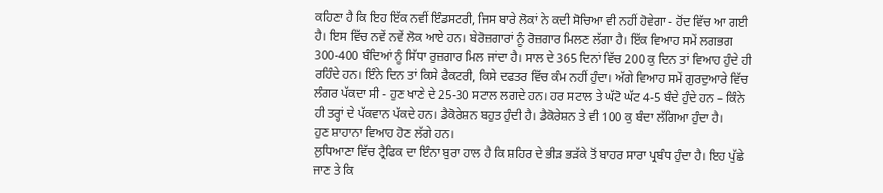ਕਹਿਣਾ ਹੈ ਕਿ ਇਹ ਇੱਕ ਨਵੀਂ ਇੰਡਸਟਰੀ, ਜਿਸ ਬਾਰੇ ਲੋਕਾਂ ਨੇ ਕਦੀ ਸੋਚਿਆ ਵੀ ਨਹੀਂ ਹੋਵੇਗਾ - ਹੋਂਦ ਵਿੱਚ ਆ ਗਈ ਹੈ। ਇਸ ਵਿੱਚ ਨਵੇਂ ਨਵੇਂ ਲੋਕ ਆਏ ਹਨ। ਬੇਰੋਜ਼ਗਾਰਾਂ ਨੂੰ ਰੋਜ਼ਗਾਰ ਮਿਲਣ ਲੱਗਾ ਹੈ। ਇੱਕ ਵਿਆਹ ਸਮੇਂ ਲਗਭਗ 300-400 ਬੰਦਿਆਂ ਨੂੰ ਸਿੱਧਾ ਰੁਜ਼ਗਾਰ ਮਿਲ ਜਾਂਦਾ ਹੈ। ਸਾਲ ਦੇ 365 ਦਿਨਾਂ ਵਿੱਚ 200 ਕੁ ਦਿਨ ਤਾਂ ਵਿਆਹ ਹੁੰਦੇ ਹੀ ਰਹਿੰਦੇ ਹਨ। ਇੰਨੇ ਦਿਨ ਤਾਂ ਕਿਸੇ ਫੈਕਟਰੀ, ਕਿਸੇ ਦਫਤਰ ਵਿੱਚ ਕੰਮ ਨਹੀਂ ਹੁੰਦਾ। ਅੱਗੇ ਵਿਆਹ ਸਮੇਂ ਗੁਰਦੁਆਰੇ ਵਿੱਚ ਲੰਗਰ ਪੱਕਦਾ ਸੀ - ਹੁਣ ਖਾਣੇ ਦੇ 25-30 ਸਟਾਲ ਲਗਦੇ ਹਨ। ਹਰ ਸਟਾਲ ਤੇ ਘੱਟੋ ਘੱਟ 4-5 ਬੰਦੇ ਹੁੰਦੇ ਹਨ – ਕਿੰਨੇ ਹੀ ਤਰ੍ਹਾਂ ਦੇ ਪੱਕਵਾਨ ਪੱਕਦੇ ਹਨ। ਡੈਕੋਰੇਸ਼ਨ ਬਹੁਤ ਹੁੰਦੀ ਹੈ। ਡੈਕੋਰੇਸ਼ਨ ਤੇ ਵੀ 100 ਕੁ ਬੰਦਾ ਲੱਗਿਆ ਹੁੰਦਾ ਹੈ।
ਹੁਣ ਸ਼ਾਹਾਨਾ ਵਿਆਹ ਹੋਣ ਲੱਗੇ ਹਨ।
ਲੁਧਿਆਣਾ ਵਿੱਚ ਟ੍ਰੈਫਿਕ ਦਾ ਇੰਨਾ ਬੁਰਾ ਹਾਲ ਹੈ ਕਿ ਸ਼ਹਿਰ ਦੇ ਭੀੜ ਭੜੱਕੇ ਤੋਂ ਬਾਹਰ ਸਾਰਾ ਪ੍ਰਬੰਧ ਹੁੰਦਾ ਹੈ। ਇਹ ਪੁੱਛੇ ਜਾਣ ਤੇ ਕਿ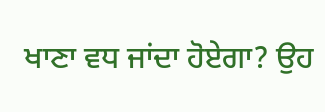ਖਾਣਾ ਵਧ ਜਾਂਦਾ ਹੋਏਗਾ? ਉਹ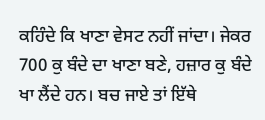ਕਹਿੰਦੇ ਕਿ ਖਾਣਾ ਵੇਸਟ ਨਹੀਂ ਜਾਂਦਾ। ਜੇਕਰ 700 ਕੁ ਬੰਦੇ ਦਾ ਖਾਣਾ ਬਣੇ, ਹਜ਼ਾਰ ਕੁ ਬੰਦੇ ਖਾ ਲੈਂਦੇ ਹਨ। ਬਚ ਜਾਏ ਤਾਂ ਇੱਥੇ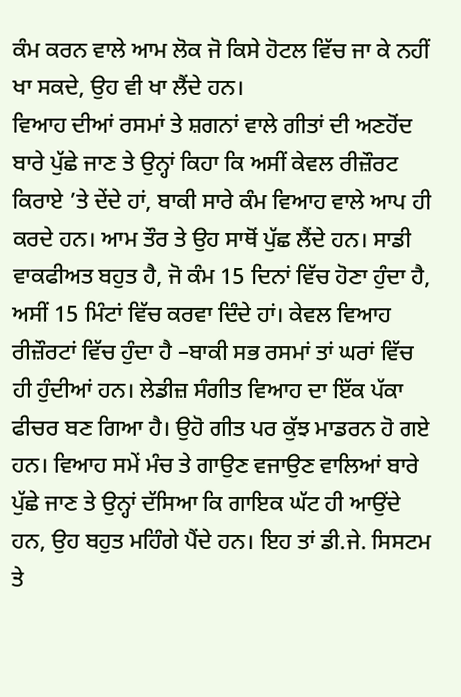ਕੰਮ ਕਰਨ ਵਾਲੇ ਆਮ ਲੋਕ ਜੋ ਕਿਸੇ ਹੋਟਲ ਵਿੱਚ ਜਾ ਕੇ ਨਹੀਂ ਖਾ ਸਕਦੇ, ਉਹ ਵੀ ਖਾ ਲੈਂਦੇ ਹਨ।
ਵਿਆਹ ਦੀਆਂ ਰਸਮਾਂ ਤੇ ਸ਼ਗਨਾਂ ਵਾਲੇ ਗੀਤਾਂ ਦੀ ਅਣਹੋਂਦ ਬਾਰੇ ਪੁੱਛੇ ਜਾਣ ਤੇ ਉਨ੍ਹਾਂ ਕਿਹਾ ਕਿ ਅਸੀਂ ਕੇਵਲ ਰੀਜ਼ੌਰਟ ਕਿਰਾਏ ’ਤੇ ਦੇਂਦੇ ਹਾਂ, ਬਾਕੀ ਸਾਰੇ ਕੰਮ ਵਿਆਹ ਵਾਲੇ ਆਪ ਹੀ ਕਰਦੇ ਹਨ। ਆਮ ਤੌਰ ਤੇ ਉਹ ਸਾਥੋਂ ਪੁੱਛ ਲੈਂਦੇ ਹਨ। ਸਾਡੀ ਵਾਕਫੀਅਤ ਬਹੁਤ ਹੈ, ਜੋ ਕੰਮ 15 ਦਿਨਾਂ ਵਿੱਚ ਹੋਣਾ ਹੁੰਦਾ ਹੈ, ਅਸੀਂ 15 ਮਿੰਟਾਂ ਵਿੱਚ ਕਰਵਾ ਦਿੰਦੇ ਹਾਂ। ਕੇਵਲ ਵਿਆਹ ਰੀਜ਼ੌਰਟਾਂ ਵਿੱਚ ਹੁੰਦਾ ਹੈ –ਬਾਕੀ ਸਭ ਰਸਮਾਂ ਤਾਂ ਘਰਾਂ ਵਿੱਚ ਹੀ ਹੁੰਦੀਆਂ ਹਨ। ਲੇਡੀਜ਼ ਸੰਗੀਤ ਵਿਆਹ ਦਾ ਇੱਕ ਪੱਕਾ ਫੀਚਰ ਬਣ ਗਿਆ ਹੈ। ਉਹੋ ਗੀਤ ਪਰ ਕੁੱਝ ਮਾਡਰਨ ਹੋ ਗਏ ਹਨ। ਵਿਆਹ ਸਮੇਂ ਮੰਚ ਤੇ ਗਾਉਣ ਵਜਾਉਣ ਵਾਲਿਆਂ ਬਾਰੇ ਪੁੱਛੇ ਜਾਣ ਤੇ ਉਨ੍ਹਾਂ ਦੱਸਿਆ ਕਿ ਗਾਇਕ ਘੱਟ ਹੀ ਆਉਂਦੇ ਹਨ, ਉਹ ਬਹੁਤ ਮਹਿੰਗੇ ਪੈਂਦੇ ਹਨ। ਇਹ ਤਾਂ ਡੀ.ਜੇ. ਸਿਸਟਮ ਤੇ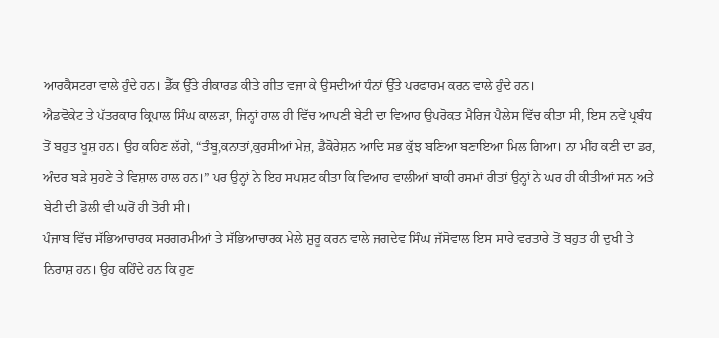ਆਰਕੈਸਟਰਾ ਵਾਲੇ ਹੁੰਦੇ ਹਨ। ਡੈੱਕ ਉੱਤੇ ਰੀਕਾਰਡ ਕੀਤੇ ਗੀਤ ਵਜਾ ਕੇ ਉਸਦੀਆਂ ਧੰਨਾਂ ਉੱਤੇ ਪਰਫਾਰਮ ਕਰਨ ਵਾਲੇ ਹੁੰਦੇ ਹਨ।
ਐਡਵੋਕੇਟ ਤੇ ਪੱਤਰਕਾਰ ਕ੍ਰਿਪਾਲ ਸਿੰਘ ਕਾਲੜਾ, ਜਿਨ੍ਹਾਂ ਹਾਲ ਹੀ ਵਿੱਚ ਆਪਣੀ ਬੇਟੀ ਦਾ ਵਿਆਹ ਉਪਰੋਕਤ ਮੈਰਿਜ ਪੈਲੇਸ ਵਿੱਚ ਕੀਤਾ ਸੀ, ਇਸ ਨਵੇਂ ਪ੍ਰਬੰਧ ਤੋਂ ਬਹੁਤ ਖੂਸ਼ ਹਨ। ਉਹ ਕਹਿਣ ਲੱਗੇ, “ਤੰਬੂ,ਕਨਾਤਾਂ,ਕੁਰਸੀਆਂ ਮੇਜ਼, ਡੈਕੋਰੇਸ਼ਨ ਆਦਿ ਸਭ ਕੁੱਝ ਬਣਿਆ ਬਣਾਇਆ ਮਿਲ ਗਿਆ। ਨਾ ਮੀਂਹ ਕਣੀ ਦਾ ਡਰ, ਅੰਦਰ ਬੜੇ ਸੁਹਣੇ ਤੇ ਵਿਸ਼ਾਲ ਹਾਲ ਹਨ।” ਪਰ ਉਨ੍ਹਾਂ ਨੇ ਇਹ ਸਪਸ਼ਟ ਕੀਤਾ ਕਿ ਵਿਆਹ ਵਾਲੀਆਂ ਬਾਕੀ ਰਸਮਾਂ ਰੀਤਾਂ ਉਨ੍ਹਾਂ ਨੇ ਘਰ ਹੀ ਕੀਤੀਆਂ ਸਨ ਅਤੇ ਬੇਟੀ ਦੀ ਡੋਲੀ ਵੀ ਘਰੋਂ ਹੀ ਤੋਰੀ ਸੀ।
ਪੰਜਾਬ ਵਿੱਚ ਸੱਭਿਆਚਾਰਕ ਸਰਗਰਮੀਆਂ ਤੇ ਸੱਭਿਆਚਾਰਕ ਮੇਲੇ ਸ਼ੁਰੂ ਕਰਨ ਵਾਲੇ ਜਗਦੇਵ ਸਿੰਘ ਜੱਸੋਵਾਲ ਇਸ ਸਾਰੇ ਵਰਤਾਰੇ ਤੋਂ ਬਹੁਤ ਹੀ ਦੁਖੀ ਤੇ ਨਿਰਾਸ਼ ਹਨ। ਉਹ ਕਹਿੰਦੇ ਹਨ ਕਿ ਹੁਣ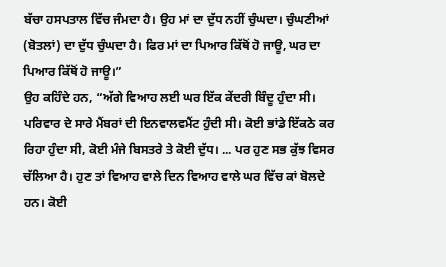ਬੱਚਾ ਹਸਪਤਾਲ ਵਿੱਚ ਜੰਮਦਾ ਹੈ। ਉਹ ਮਾਂ ਦਾ ਦੁੱਧ ਨਹੀਂ ਚੁੰਘਦਾ। ਚੁੰਘਣੀਆਂ (ਬੋਤਲਾਂ) ਦਾ ਦੁੱਧ ਚੁੰਘਦਾ ਹੈ। ਫਿਰ ਮਾਂ ਦਾ ਪਿਆਰ ਕਿੱਥੋਂ ਹੋ ਜਾਊ, ਘਰ ਦਾ ਪਿਆਰ ਕਿੱਥੋਂ ਹੋ ਜਾਊ।”
ਉਹ ਕਹਿੰਦੇ ਹਨ, “ਅੱਗੇ ਵਿਆਹ ਲਈ ਘਰ ਇੱਕ ਕੇਂਦਰੀ ਬਿੰਦੂ ਹੁੰਦਾ ਸੀ। ਪਰਿਵਾਰ ਦੇ ਸਾਰੇ ਮੈਂਬਰਾਂ ਦੀ ਇਨਵਾਲਵਮੈਂਟ ਹੁੰਦੀ ਸੀ। ਕੋਈ ਭਾਂਡੇ ਇੱਕਠੇ ਕਰ ਰਿਹਾ ਹੁੰਦਾ ਸੀ, ਕੋਈ ਮੰਜੇ ਬਿਸਤਰੇ ਤੇ ਕੋਈ ਦੁੱਧ। ... ਪਰ ਹੁਣ ਸਭ ਕੁੱਝ ਵਿਸਰ ਚੱਲਿਆ ਹੈ। ਹੁਣ ਤਾਂ ਵਿਆਹ ਵਾਲੇ ਦਿਨ ਵਿਆਹ ਵਾਲੇ ਘਰ ਵਿੱਚ ਕਾਂ ਬੋਲਦੇ ਹਨ। ਕੋਈ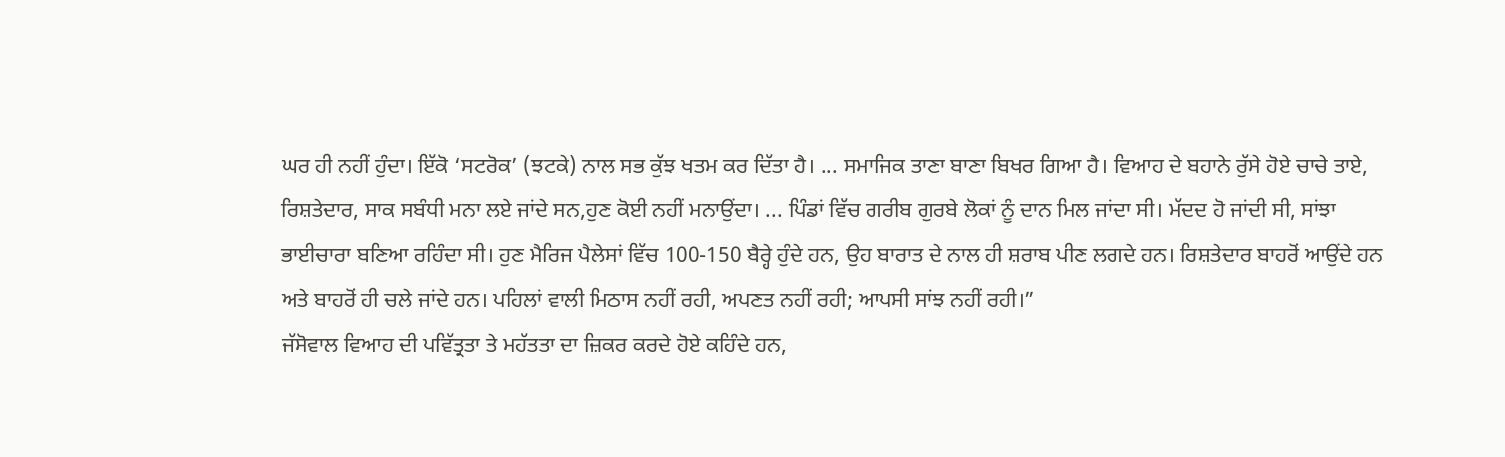ਘਰ ਹੀ ਨਹੀਂ ਹੁੰਦਾ। ਇੱਕੋ ‘ਸਟਰੋਕ’ (ਝਟਕੇ) ਨਾਲ ਸਭ ਕੁੱਝ ਖਤਮ ਕਰ ਦਿੱਤਾ ਹੈ। ... ਸਮਾਜਿਕ ਤਾਣਾ ਬਾਣਾ ਬਿਖਰ ਗਿਆ ਹੈ। ਵਿਆਹ ਦੇ ਬਹਾਨੇ ਰੁੱਸੇ ਹੋਏ ਚਾਚੇ ਤਾਏ, ਰਿਸ਼ਤੇਦਾਰ, ਸਾਕ ਸਬੰਧੀ ਮਨਾ ਲਏ ਜਾਂਦੇ ਸਨ,ਹੁਣ ਕੋਈ ਨਹੀਂ ਮਨਾਉਂਦਾ। ... ਪਿੰਡਾਂ ਵਿੱਚ ਗਰੀਬ ਗੁਰਬੇ ਲੋਕਾਂ ਨੂੰ ਦਾਨ ਮਿਲ ਜਾਂਦਾ ਸੀ। ਮੱਦਦ ਹੋ ਜਾਂਦੀ ਸੀ, ਸਾਂਝਾ ਭਾਈਚਾਰਾ ਬਣਿਆ ਰਹਿੰਦਾ ਸੀ। ਹੁਣ ਮੈਰਿਜ ਪੈਲੇਸਾਂ ਵਿੱਚ 100-150 ਬੈਰ੍ਹੇ ਹੁੰਦੇ ਹਨ, ਉਹ ਬਾਰਾਤ ਦੇ ਨਾਲ ਹੀ ਸ਼ਰਾਬ ਪੀਣ ਲਗਦੇ ਹਨ। ਰਿਸ਼ਤੇਦਾਰ ਬਾਹਰੋਂ ਆਉਂਦੇ ਹਨ ਅਤੇ ਬਾਹਰੋਂ ਹੀ ਚਲੇ ਜਾਂਦੇ ਹਨ। ਪਹਿਲਾਂ ਵਾਲੀ ਮਿਠਾਸ ਨਹੀਂ ਰਹੀ, ਅਪਣਤ ਨਹੀਂ ਰਹੀ; ਆਪਸੀ ਸਾਂਝ ਨਹੀਂ ਰਹੀ।”
ਜੱਸੋਵਾਲ ਵਿਆਹ ਦੀ ਪਵਿੱਤ੍ਰਤਾ ਤੇ ਮਹੱਤਤਾ ਦਾ ਜ਼ਿਕਰ ਕਰਦੇ ਹੋਏ ਕਹਿੰਦੇ ਹਨ,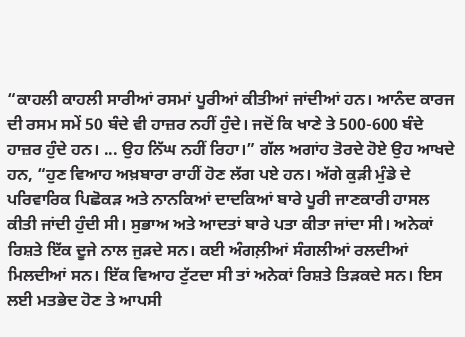“ਕਾਹਲੀ ਕਾਹਲੀ ਸਾਰੀਆਂ ਰਸਮਾਂ ਪੂਰੀਆਂ ਕੀਤੀਆਂ ਜਾਂਦੀਆਂ ਹਨ। ਆਨੰਦ ਕਾਰਜ ਦੀ ਰਸਮ ਸਮੇਂ 50 ਬੰਦੇ ਵੀ ਹਾਜ਼ਰ ਨਹੀਂ ਹੁੰਦੇ। ਜਦੋਂ ਕਿ ਖਾਣੇ ਤੇ 500-600 ਬੰਦੇ ਹਾਜ਼ਰ ਹੁੰਦੇ ਹਨ। ... ਉਹ ਨਿੱਘ ਨਹੀਂ ਰਿਹਾ।” ਗੱਲ ਅਗਾਂਹ ਤੋਰਦੇ ਹੋਏ ਉਹ ਆਖਦੇ ਹਨ, “ਹੁਣ ਵਿਆਹ ਅਖ਼ਬਾਰਾ ਰਾਹੀਂ ਹੋਣ ਲੱਗ ਪਏ ਹਨ। ਅੱਗੇ ਕੁੜੀ ਮੁੰਡੇ ਦੇ ਪਰਿਵਾਰਿਕ ਪਿਛੋਕੜ ਅਤੇ ਨਾਨਕਿਆਂ ਦਾਦਕਿਆਂ ਬਾਰੇ ਪੂਰੀ ਜਾਣਕਾਰੀ ਹਾਸਲ ਕੀਤੀ ਜਾਂਦੀ ਹੁੰਦੀ ਸੀ। ਸੁਭਾਅ ਅਤੇ ਆਦਤਾਂ ਬਾਰੇ ਪਤਾ ਕੀਤਾ ਜਾਂਦਾ ਸੀ। ਅਨੇਕਾਂ ਰਿਸ਼ਤੇ ਇੱਕ ਦੂਜੇ ਨਾਲ ਜੁੜਦੇ ਸਨ। ਕਈ ਅੰਗਲ਼ੀਆਂ ਸੰਗਲੀਆਂ ਰਲਦੀਆਂ ਮਿਲਦੀਆਂ ਸਨ। ਇੱਕ ਵਿਆਹ ਟੁੱਟਦਾ ਸੀ ਤਾਂ ਅਨੇਕਾਂ ਰਿਸ਼ਤੇ ਤਿੜਕਦੇ ਸਨ। ਇਸ ਲਈ ਮਤਭੇਦ ਹੋਣ ਤੇ ਆਪਸੀ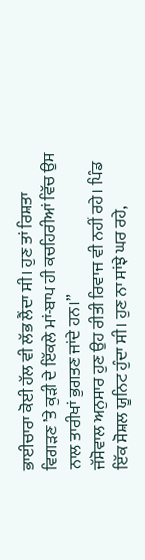ਭਾਈਚਾਰਾ ਕੋਈ ਹੱਲ ਵੀ ਲੱਭ ਲੈਂਦਾ ਸੀ। ਹੁਣ ਤਾਂ ਰਿਸ਼ਤਾ ਵਿਗੜਣ ’ਤੇ ਕੁੜੀ ਦੇ ਇੱਕਲੇ ਮਾਂ-ਬਾਪ ਹੀ ਕਚਹਿਰੀਆਂ ਵਿੱਚ ਉਸ ਨਾਲ ਤਾਰੀਖਾਂ ਭੁਗਤਣ ਜਾਂਦੇ ਹਨ।”
ਜੱਸੋਵਾਲ ਅਨੁਸਾਰ ਹੁਣ ਉਹ ਰੀਤੀ ਰਿਵਾਜ ਵੀ ਨਹੀਂ ਰਹੇ। ਪਿੰਡ ਇੱਕ ਸੋਸ਼ਲ ਯੂਨਿਟ ਹੁੰਦਾ ਸੀ। ਹੁਣ ਨਾ ਸਾਂਝੇ ਘਰ ਰਹੇ,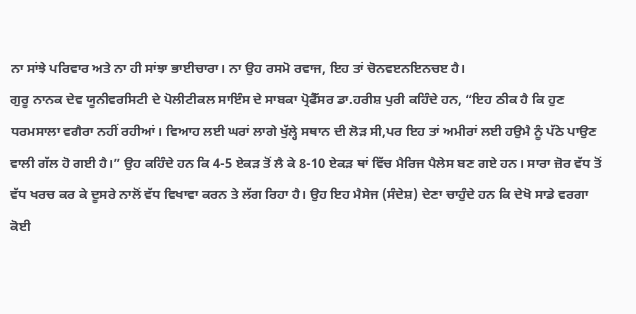ਨਾ ਸਾਂਝੇ ਪਰਿਵਾਰ ਅਤੇ ਨਾ ਹੀ ਸਾਂਝਾ ਭਾਈਚਾਰਾ। ਨਾ ਉਹ ਰਸਮੋ ਰਵਾਜ, ਇਹ ਤਾਂ ਚੋਨਵੲਨਇਨਚੲ ਹੈ।
ਗੁਰੂ ਨਾਨਕ ਦੇਵ ਯੂਨੀਵਰਸਿਟੀ ਦੇ ਪੋਲੀਟੀਕਲ ਸਾਇੰਸ ਦੇ ਸਾਬਕਾ ਪ੍ਰੋਫੈੱਸਰ ਡਾ.ਹਰੀਸ਼ ਪੁਰੀ ਕਹਿੰਦੇ ਹਨ, “ਇਹ ਠੀਕ ਹੈ ਕਿ ਹੁਣ ਧਰਮਸਾਲਾ ਵਗੈਰਾ ਨਹੀਂ ਰਹੀਆਂ। ਵਿਆਹ ਲਈ ਘਰਾਂ ਲਾਗੇ ਖੁੱਲ੍ਹੇ ਸਥਾਨ ਦੀ ਲੋੜ ਸੀ,ਪਰ ਇਹ ਤਾਂ ਅਮੀਰਾਂ ਲਈ ਹਉਮੈ ਨੂੰ ਪੱਠੇ ਪਾਉਣ ਵਾਲੀ ਗੱਲ ਹੋ ਗਈ ਹੈ।” ਉਹ ਕਹਿੰਦੇ ਹਨ ਕਿ 4-5 ਏਕੜ ਤੋਂ ਲੈ ਕੇ 8-10 ਏਕੜ ਥਾਂ ਵਿੱਚ ਮੈਰਿਜ ਪੈਲੇਸ ਬਣ ਗਏ ਹਨ। ਸਾਰਾ ਜ਼ੋਰ ਵੱਧ ਤੋਂ ਵੱਧ ਖਰਚ ਕਰ ਕੇ ਦੂਸਰੇ ਨਾਲੋਂ ਵੱਧ ਵਿਖਾਵਾ ਕਰਨ ਤੇ ਲੱਗ ਰਿਹਾ ਹੈ। ਉਹ ਇਹ ਮੈਸੇਜ (ਸੰਦੇਸ਼) ਦੇਣਾ ਚਾਹੁੰਦੇ ਹਨ ਕਿ ਦੇਖੋ ਸਾਡੇ ਵਰਗਾ ਕੋਈ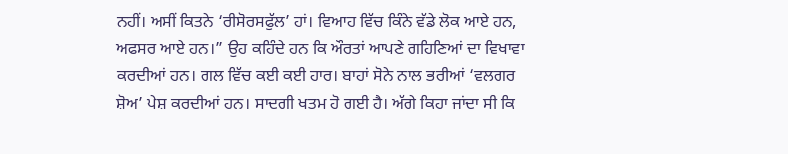ਨਹੀਂ। ਅਸੀਂ ਕਿਤਨੇ ‘ਰੀਸੋਰਸਫੁੱਲ’ ਹਾਂ। ਵਿਆਹ ਵਿੱਚ ਕਿੰਨੇ ਵੱਡੇ ਲੋਕ ਆਏ ਹਨ, ਅਫਸਰ ਆਏ ਹਨ।” ਉਹ ਕਹਿੰਦੇ ਹਨ ਕਿ ਔਰਤਾਂ ਆਪਣੇ ਗਹਿਣਿਆਂ ਦਾ ਵਿਖਾਵਾ ਕਰਦੀਆਂ ਹਨ। ਗਲ ਵਿੱਚ ਕਈ ਕਈ ਹਾਰ। ਬਾਹਾਂ ਸੋਨੇ ਨਾਲ ਭਰੀਆਂ ‘ਵਲਗਰ ਸ਼ੋਅ’ ਪੇਸ਼ ਕਰਦੀਆਂ ਹਨ। ਸਾਦਗੀ ਖਤਮ ਹੋ ਗਈ ਹੈ। ਅੱਗੇ ਕਿਹਾ ਜਾਂਦਾ ਸੀ ਕਿ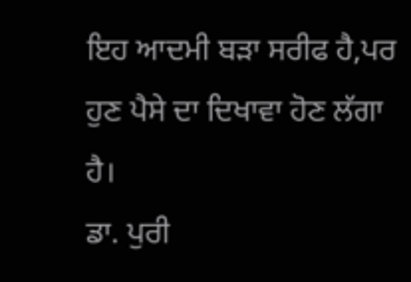ਇਹ ਆਦਮੀ ਬੜਾ ਸਰੀਫ ਹੈ,ਪਰ ਹੁਣ ਪੈਸੇ ਦਾ ਦਿਖਾਵਾ ਹੋਣ ਲੱਗਾ ਹੈ।
ਡਾ. ਪੁਰੀ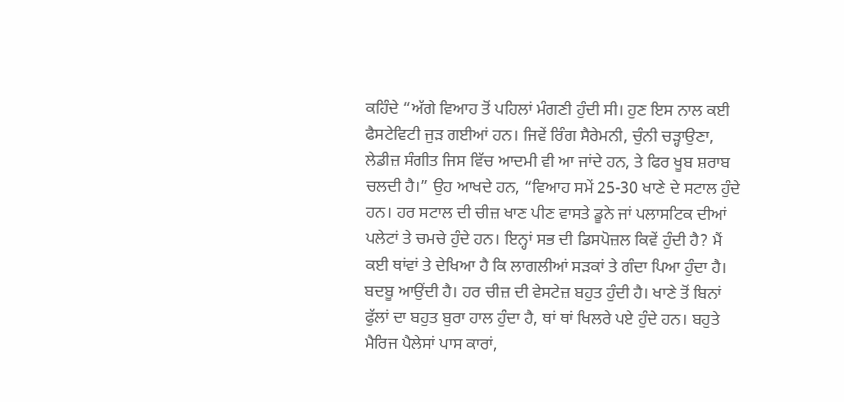ਕਹਿੰਦੇ “ਅੱਗੇ ਵਿਆਹ ਤੋਂ ਪਹਿਲਾਂ ਮੰਗਣੀ ਹੁੰਦੀ ਸੀ। ਹੁਣ ਇਸ ਨਾਲ ਕਈ ਫੈਸਟੇਵਿਟੀ ਜੁੜ ਗਈਆਂ ਹਨ। ਜਿਵੇਂ ਰਿੰਗ ਸੈਰੇਮਨੀ, ਚੁੰਨੀ ਚੜ੍ਹਾਉਣਾ, ਲੇਡੀਜ਼ ਸੰਗੀਤ ਜਿਸ ਵਿੱਚ ਆਦਮੀ ਵੀ ਆ ਜਾਂਦੇ ਹਨ, ਤੇ ਫਿਰ ਖੂਬ ਸ਼ਰਾਬ ਚਲਦੀ ਹੈ।” ਉਹ ਆਖਦੇ ਹਨ, “ਵਿਆਹ ਸਮੇਂ 25-30 ਖਾਣੇ ਦੇ ਸਟਾਲ ਹੁੰਦੇ ਹਨ। ਹਰ ਸਟਾਲ ਦੀ ਚੀਜ਼ ਖਾਣ ਪੀਣ ਵਾਸਤੇ ਡੂਨੇ ਜਾਂ ਪਲਾਸਟਿਕ ਦੀਆਂ ਪਲੇਟਾਂ ਤੇ ਚਮਚੇ ਹੁੰਦੇ ਹਨ। ਇਨ੍ਹਾਂ ਸਭ ਦੀ ਡਿਸਪੋਜ਼ਲ ਕਿਵੇਂ ਹੁੰਦੀ ਹੈ? ਮੈਂ ਕਈ ਥਾਂਵਾਂ ਤੇ ਦੇਖਿਆ ਹੈ ਕਿ ਲਾਗਲੀਆਂ ਸੜਕਾਂ ਤੇ ਗੰਦਾ ਪਿਆ ਹੁੰਦਾ ਹੈ। ਬਦਬੂ ਆਉਂਦੀ ਹੈ। ਹਰ ਚੀਜ਼ ਦੀ ਵੇਸਟੇਜ਼ ਬਹੁਤ ਹੁੰਦੀ ਹੈ। ਖਾਣੇ ਤੋਂ ਬਿਨਾਂ ਫੁੱਲਾਂ ਦਾ ਬਹੁਤ ਬੁਰਾ ਹਾਲ ਹੁੰਦਾ ਹੈ, ਥਾਂ ਥਾਂ ਖਿਲਰੇ ਪਏ ਹੁੰਦੇ ਹਨ। ਬਹੁਤੇ ਮੈਰਿਜ ਪੈਲੇਸਾਂ ਪਾਸ ਕਾਰਾਂ,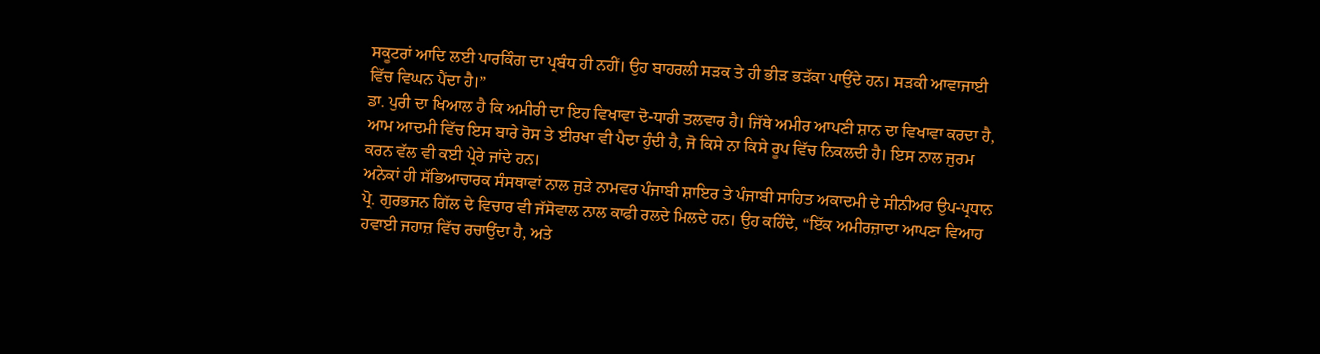ਸਕੂਟਰਾਂ ਆਦਿ ਲਈ ਪਾਰਕਿੰਗ ਦਾ ਪ੍ਰਬੰਧ ਹੀ ਨਹੀਂ। ਉਹ ਬਾਹਰਲੀ ਸੜਕ ਤੇ ਹੀ ਭੀੜ ਭੜੱਕਾ ਪਾਉਂਦੇ ਹਨ। ਸੜਕੀ ਆਵਾਜਾਈ ਵਿੱਚ ਵਿਘਨ ਪੈਂਦਾ ਹੈ।”
ਡਾ. ਪੁਰੀ ਦਾ ਖਿਆਲ ਹੈ ਕਿ ਅਮੀਰੀ ਦਾ ਇਹ ਵਿਖਾਵਾ ਦੋ-ਧਾਰੀ ਤਲਵਾਰ ਹੈ। ਜਿੱਥੇ ਅਮੀਰ ਆਪਣੀ ਸ਼ਾਨ ਦਾ ਵਿਖਾਵਾ ਕਰਦਾ ਹੈ, ਆਮ ਆਦਮੀ ਵਿੱਚ ਇਸ ਬਾਰੇ ਰੋਸ ਤੇ ਈਰਖਾ ਵੀ ਪੈਦਾ ਹੁੰਦੀ ਹੈ, ਜੋ ਕਿਸੇ ਨਾ ਕਿਸੇ ਰੂਪ ਵਿੱਚ ਨਿਕਲਦੀ ਹੈ। ਇਸ ਨਾਲ ਜੁਰਮ ਕਰਨ ਵੱਲ ਵੀ ਕਈ ਪ੍ਰੇਰੇ ਜਾਂਦੇ ਹਨ।
ਅਨੇਕਾਂ ਹੀ ਸੱਭਿਆਚਾਰਕ ਸੰਸਥਾਵਾਂ ਨਾਲ ਜੁੜੇ ਨਾਮਵਰ ਪੰਜਾਬੀ ਸ਼ਾਇਰ ਤੇ ਪੰਜਾਬੀ ਸਾਹਿਤ ਅਕਾਦਮੀ ਦੇ ਸੀਨੀਅਰ ਉਪ-ਪ੍ਰਧਾਨ ਪ੍ਰੋ. ਗੁਰਭਜਨ ਗਿੱਲ ਦੇ ਵਿਚਾਰ ਵੀ ਜੱਸੋਵਾਲ ਨਾਲ ਕਾਫੀ ਰਲਦੇ ਮਿਲਦੇ ਹਨ। ਉਹ ਕਹਿੰਦੇ, “ਇੱਕ ਅਮੀਰਜ਼ਾਦਾ ਆਪਣਾ ਵਿਆਹ ਹਵਾਈ ਜਹਾਜ਼ ਵਿੱਚ ਰਚਾਉਂਦਾ ਹੈ, ਅਤੇ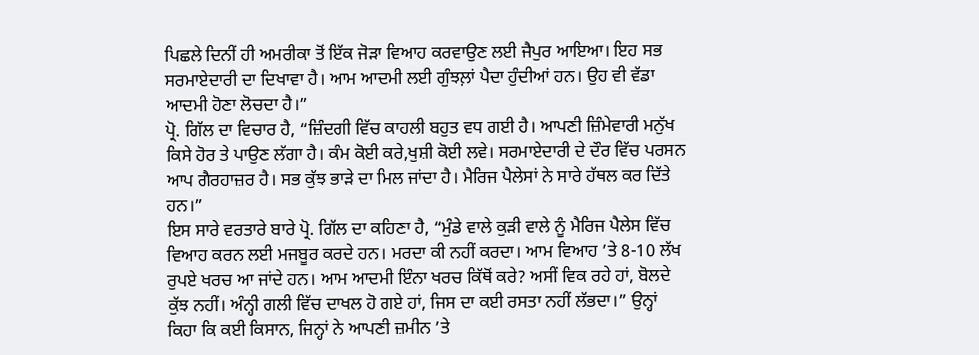ਪਿਛਲੇ ਦਿਨੀਂ ਹੀ ਅਮਰੀਕਾ ਤੋਂ ਇੱਕ ਜੋੜਾ ਵਿਆਹ ਕਰਵਾਉਣ ਲਈ ਜੈਪੁਰ ਆਇਆ। ਇਹ ਸਭ ਸਰਮਾਏਦਾਰੀ ਦਾ ਦਿਖਾਵਾ ਹੈ। ਆਮ ਆਦਮੀ ਲਈ ਗੁੰਝਲ਼ਾਂ ਪੈਦਾ ਹੁੰਦੀਆਂ ਹਨ। ਉਹ ਵੀ ਵੱਡਾ ਆਦਮੀ ਹੋਣਾ ਲੋਚਦਾ ਹੈ।”
ਪ੍ਰੋ. ਗਿੱਲ ਦਾ ਵਿਚਾਰ ਹੈ, “ਜ਼ਿੰਦਗੀ ਵਿੱਚ ਕਾਹਲੀ ਬਹੁਤ ਵਧ ਗਈ ਹੈ। ਆਪਣੀ ਜ਼ਿੰਮੇਵਾਰੀ ਮਨੁੱਖ ਕਿਸੇ ਹੋਰ ਤੇ ਪਾਉਣ ਲੱਗਾ ਹੈ। ਕੰਮ ਕੋਈ ਕਰੇ,ਖੁਸ਼ੀ ਕੋਈ ਲਵੇ। ਸਰਮਾਏਦਾਰੀ ਦੇ ਦੌਰ ਵਿੱਚ ਪਰਸਨ ਆਪ ਗੈਰਹਾਜ਼ਰ ਹੈ। ਸਭ ਕੁੱਝ ਭਾੜੇ ਦਾ ਮਿਲ ਜਾਂਦਾ ਹੈ। ਮੈਰਿਜ ਪੈਲੇਸਾਂ ਨੇ ਸਾਰੇ ਹੱਥਲ ਕਰ ਦਿੱਤੇ ਹਨ।”
ਇਸ ਸਾਰੇ ਵਰਤਾਰੇ ਬਾਰੇ ਪ੍ਰੋ. ਗਿੱਲ ਦਾ ਕਹਿਣਾ ਹੈ, “ਮੁੰਡੇ ਵਾਲੇ ਕੁੜੀ ਵਾਲੇ ਨੂੰ ਮੈਰਿਜ ਪੈਲੇਸ ਵਿੱਚ ਵਿਆਹ ਕਰਨ ਲਈ ਮਜਬੂਰ ਕਰਦੇ ਹਨ। ਮਰਦਾ ਕੀ ਨਹੀਂ ਕਰਦਾ। ਆਮ ਵਿਆਹ ’ਤੇ 8-10 ਲੱਖ ਰੁਪਏ ਖਰਚ ਆ ਜਾਂਦੇ ਹਨ। ਆਮ ਆਦਮੀ ਇੰਨਾ ਖਰਚ ਕਿੱਥੋਂ ਕਰੇ? ਅਸੀਂ ਵਿਕ ਰਹੇ ਹਾਂ, ਬੋਲਦੇ ਕੁੱਝ ਨਹੀਂ। ਅੰਨ੍ਹੀ ਗਲੀ ਵਿੱਚ ਦਾਖਲ ਹੋ ਗਏ ਹਾਂ, ਜਿਸ ਦਾ ਕਈ ਰਸਤਾ ਨਹੀਂ ਲੱਭਦਾ।” ਉਨ੍ਹਾਂ ਕਿਹਾ ਕਿ ਕਈ ਕਿਸਾਨ, ਜਿਨ੍ਹਾਂ ਨੇ ਆਪਣੀ ਜ਼ਮੀਨ ’ਤੇ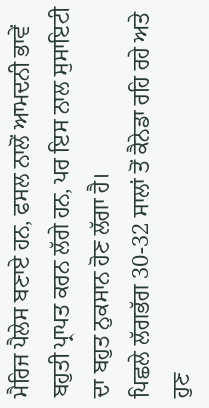ਮੈਰਿਜ ਪੈਲੇਸ ਬਣਾਏ ਹਨ, ਫਸਲ ਨਾਲੋਂ ਆਮਦਨੀ ਭਾਵੇਂ ਬਹੁਤੀ ਪ੍ਰਾਪਤ ਕਰਨ ਲੱਗੇ ਹਨ, ਪਰ ਇਸ ਨਾਲ ਸੁਸਾਇਟੀ ਦਾ ਬਹੁਤ ਨੁਕਸਾਨ ਹੋਣ ਲੱਗਾ ਹੈ।
ਪਿਛਲੇ ਲੱਗਭੱਗ 30-32 ਸਾਲਾਂ ਤੋਂ ਕੈਨੇਡਾ ਰਹਿ ਰਹੇ ਅਤੇ ਹੁਣ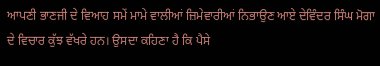ਆਪਣੀ ਭਾਣਜੀ ਦੇ ਵਿਆਹ ਸਮੇਂ ਮਾਮੇ ਵਾਲੀਆਂ ਜ਼ਿਮੇਵਾਰੀਆਂ ਨਿਭਾਉਣ ਆਏ ਦੇਵਿੰਦਰ ਸਿੰਘ ਮੋਗਾ ਦੇ ਵਿਚਾਰ ਕੁੱਝ ਵੱਖਰੇ ਹਨ। ਉਸਦਾ ਕਹਿਣਾ ਹੈ ਕਿ ਪੈਸੇ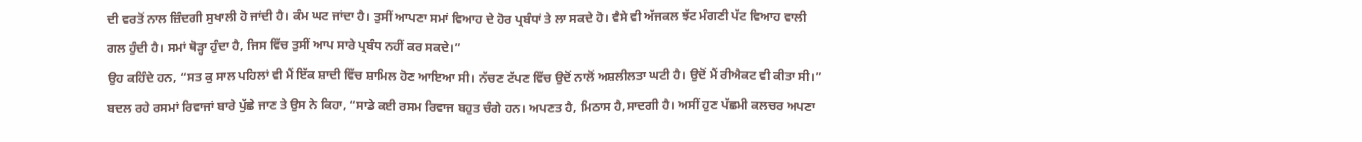ਦੀ ਵਰਤੋਂ ਨਾਲ ਜ਼ਿੰਦਗੀ ਸੁਖਾਲੀ ਹੋ ਜਾਂਦੀ ਹੈ। ਕੰਮ ਘਟ ਜਾਂਦਾ ਹੈ। ਤੁਸੀਂ ਆਪਣਾ ਸਮਾਂ ਵਿਆਹ ਦੇ ਹੋਰ ਪ੍ਰਬੰਧਾਂ ਤੇ ਲਾ ਸਕਦੇ ਹੋ। ਵੈਸੇ ਵੀ ਅੱਜਕਲ ਝੱਟ ਮੰਗਣੀ ਪੱਟ ਵਿਆਹ ਵਾਲੀ ਗਲ ਹੁੰਦੀ ਹੈ। ਸਮਾਂ ਥੋੜ੍ਹਾ ਹੁੰਦਾ ਹੈ, ਜਿਸ ਵਿੱਚ ਤੁਸੀਂ ਆਪ ਸਾਰੇ ਪ੍ਰਬੰਧ ਨਹੀਂ ਕਰ ਸਕਦੇ।”
ਉਹ ਕਹਿੰਦੇ ਹਨ, “ਸਤ ਕੁ ਸਾਲ ਪਹਿਲਾਂ ਵੀ ਮੈਂ ਇੱਕ ਸ਼ਾਦੀ ਵਿੱਚ ਸ਼ਾਮਿਲ ਹੋਣ ਆਇਆ ਸੀ। ਨੱਚਣ ਟੱਪਣ ਵਿੱਚ ਉਦੋਂ ਨਾਲੋਂ ਅਸ਼ਲੀਲਤਾ ਘਟੀ ਹੈ। ਉਦੋਂ ਮੈਂ ਰੀਐਕਟ ਵੀ ਕੀਤਾ ਸੀ।”
ਬਦਲ ਰਹੇ ਰਸਮਾਂ ਰਿਵਾਜਾਂ ਬਾਰੇ ਪੁੱਛੇ ਜਾਣ ਤੇ ਉਸ ਨੇ ਕਿਹਾ, “ਸਾਡੇ ਕਈ ਰਸਮ ਰਿਵਾਜ ਬਹੁਤ ਚੰਗੇ ਹਨ। ਅਪਣਤ ਹੈ, ਮਿਠਾਸ ਹੈ,ਸਾਦਗੀ ਹੈ। ਅਸੀਂ ਹੁਣ ਪੱਛਮੀ ਕਲਚਰ ਅਪਣਾ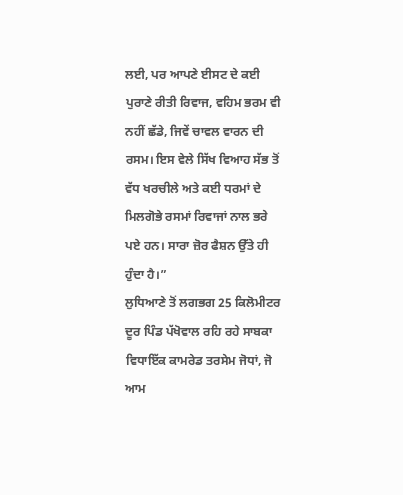ਲਈ, ਪਰ ਆਪਣੇ ਈਸਟ ਦੇ ਕਈ ਪੁਰਾਣੇ ਰੀਤੀ ਰਿਵਾਜ, ਵਹਿਮ ਭਰਮ ਵੀ ਨਹੀਂ ਛੱਡੇ, ਜਿਵੇਂ ਚਾਵਲ ਵਾਰਨ ਦੀ ਰਸਮ। ਇਸ ਵੇਲੇ ਸਿੱਖ ਵਿਆਹ ਸੱਭ ਤੋਂ ਵੱਧ ਖਰਚੀਲੇ ਅਤੇ ਕਈ ਧਰਮਾਂ ਦੇ ਮਿਲਗੋਭੇ ਰਸਮਾਂ ਰਿਵਾਜਾਂ ਨਾਲ ਭਰੇ ਪਏ ਹਨ। ਸਾਰਾ ਜ਼ੋਰ ਫੈਸ਼ਨ ਉੱਤੇ ਹੀ ਹੁੰਦਾ ਹੈ।”
ਲੁਧਿਆਣੇ ਤੋਂ ਲਗਭਗ 25 ਕਿਲੋਮੀਟਰ ਦੂਰ ਪਿੰਡ ਪੱਖੋਵਾਲ ਰਹਿ ਰਹੇ ਸਾਬਕਾ ਵਿਧਾਇੱਕ ਕਾਮਰੇਡ ਤਰਸੇਮ ਜੋਧਾਂ, ਜੋ ਆਮ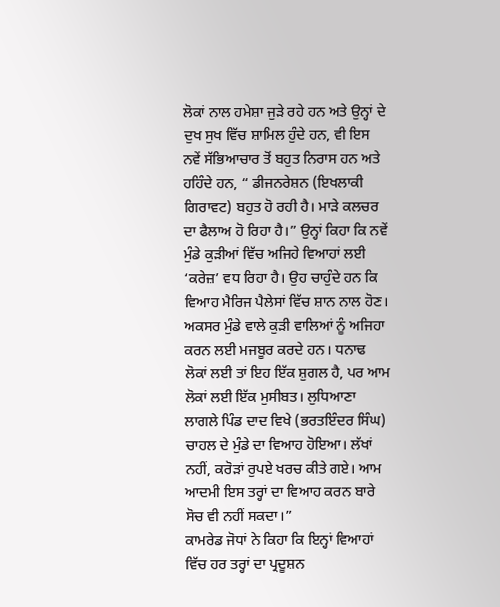ਲੋਕਾਂ ਨਾਲ ਹਮੇਸ਼ਾ ਜੁੜੇ ਰਹੇ ਹਨ ਅਤੇ ਉਨ੍ਹਾਂ ਦੇ ਦੁਖ ਸੁਖ ਵਿੱਚ ਸ਼ਾਮਿਲ ਹੁੰਦੇ ਹਨ, ਵੀ ਇਸ ਨਵੇਂ ਸੱਭਿਆਚਾਰ ਤੋਂ ਬਹੁਤ ਨਿਰਾਸ ਹਨ ਅਤੇ ਹਹਿੰਦੇ ਹਨ, “ ਡੀਜਨਰੇਸ਼ਨ (ਇਖਲਾਕੀ ਗਿਰਾਵਟ) ਬਹੁਤ ਹੋ ਰਹੀ ਹੈ। ਮਾੜੇ ਕਲਚਰ ਦਾ ਫੈਲਾਅ ਹੋ ਰਿਹਾ ਹੈ।” ਉਨ੍ਹਾਂ ਕਿਹਾ ਕਿ ਨਵੇਂ ਮੁੰਡੇ ਕੁੜੀਆਂ ਵਿੱਚ ਅਜਿਹੇ ਵਿਆਹਾਂ ਲਈ ‘ਕਰੇਜ਼’ ਵਧ ਰਿਹਾ ਹੈ। ਉਹ ਚਾਹੁੰਦੇ ਹਨ ਕਿ ਵਿਆਹ ਮੈਰਿਜ ਪੈਲੇਸਾਂ ਵਿੱਚ ਸ਼ਾਨ ਨਾਲ ਹੋਣ। ਅਕਸਰ ਮੁੰਡੇ ਵਾਲੇ ਕੁੜੀ ਵਾਲਿਆਂ ਨੂੰ ਅਜਿਹਾ ਕਰਨ ਲਈ ਮਜਬੂਰ ਕਰਦੇ ਹਨ। ਧਨਾਢ ਲੋਕਾਂ ਲਈ ਤਾਂ ਇਹ ਇੱਕ ਸ਼ੁਗਲ ਹੈ, ਪਰ ਆਮ ਲੋਕਾਂ ਲਈ ਇੱਕ ਮੁਸੀਬਤ। ਲੁਧਿਆਣਾ ਲਾਗਲੇ ਪਿੰਡ ਦਾਦ ਵਿਖੇ (ਭਰਤਇੰਦਰ ਸਿੰਘ) ਚਾਹਲ ਦੇ ਮੁੰਡੇ ਦਾ ਵਿਆਹ ਹੋਇਆ। ਲੱਖਾਂ ਨਹੀਂ, ਕਰੋੜਾਂ ਰੁਪਏ ਖਰਚ ਕੀਤੇ ਗਏ। ਆਮ ਆਦਮੀ ਇਸ ਤਰ੍ਹਾਂ ਦਾ ਵਿਆਹ ਕਰਨ ਬਾਰੇ ਸੋਚ ਵੀ ਨਹੀਂ ਸਕਦਾ।”
ਕਾਮਰੇਡ ਜੋਧਾਂ ਨੇ ਕਿਹਾ ਕਿ ਇਨ੍ਹਾਂ ਵਿਆਹਾਂ ਵਿੱਚ ਹਰ ਤਰ੍ਹਾਂ ਦਾ ਪ੍ਰਦੂਸ਼ਨ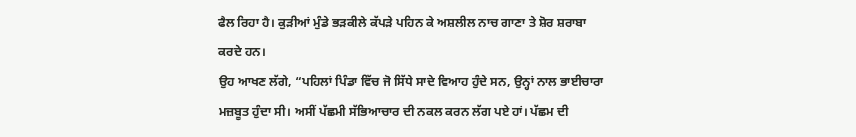ਫੈਲ ਰਿਹਾ ਹੈ। ਕੁੜੀਆਂ ਮੁੰਡੇ ਭੜਕੀਲੇ ਕੱਪੜੇ ਪਹਿਨ ਕੇ ਅਸ਼ਲੀਲ ਨਾਚ ਗਾਣਾ ਤੇ ਸ਼ੋਰ ਸ਼ਰਾਬਾ ਕਰਦੇ ਹਨ।
ਉਹ ਆਖਣ ਲੱਗੇ, “ਪਹਿਲਾਂ ਪਿੰਡਾ ਵਿੱਚ ਜੋ ਸਿੱਧੇ ਸਾਦੇ ਵਿਆਹ ਹੁੰਦੇ ਸਨ, ਉਨ੍ਹਾਂ ਨਾਲ ਭਾਈਚਾਰਾ ਮਜ਼ਬੂਤ ਹੁੰਦਾ ਸੀ। ਅਸੀਂ ਪੱਛਮੀ ਸੱਭਿਆਚਾਰ ਦੀ ਨਕਲ ਕਰਨ ਲੱਗ ਪਏ ਹਾਂ। ਪੱਛਮ ਦੀ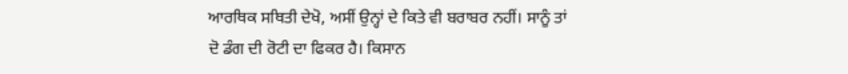ਆਰਥਿਕ ਸਥਿਤੀ ਦੇਖੋ, ਅਸੀਂ ਉਨ੍ਹਾਂ ਦੇ ਕਿਤੇ ਵੀ ਬਰਾਬਰ ਨਹੀਂ। ਸਾਨੂੰ ਤਾਂ ਦੋ ਡੰਗ ਦੀ ਰੋਟੀ ਦਾ ਫਿਕਰ ਹੈ। ਕਿਸਾਨ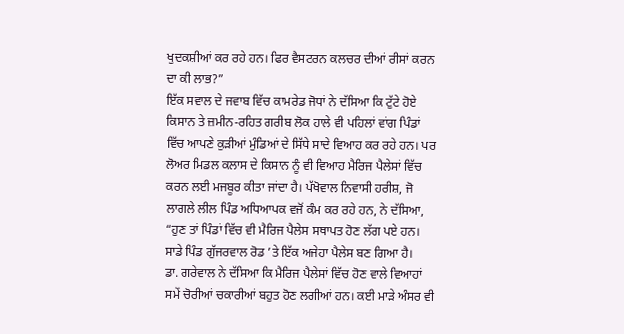ਖੁਦਕਸ਼ੀਆਂ ਕਰ ਰਹੇ ਹਨ। ਫਿਰ ਵੈਸਟਰਨ ਕਲਚਰ ਦੀਆਂ ਰੀਸਾਂ ਕਰਨ ਦਾ ਕੀ ਲਾਭ?”
ਇੱਕ ਸਵਾਲ ਦੇ ਜਵਾਬ ਵਿੱਚ ਕਾਮਰੇਡ ਜੋਧਾਂ ਨੇ ਦੱਸਿਆ ਕਿ ਟੁੱਟੇ ਹੋਏ ਕਿਸਾਨ ਤੇ ਜ਼ਮੀਨ-ਰਹਿਤ ਗਰੀਬ ਲੋਕ ਹਾਲੇ ਵੀ ਪਹਿਲਾਂ ਵਾਂਗ ਪਿੰਡਾਂ ਵਿੱਚ ਆਪਣੇ ਕੁੜੀਆਂ ਮੁੰਡਿਆਂ ਦੇ ਸਿੱਧੇ ਸਾਦੇ ਵਿਆਹ ਕਰ ਰਹੇ ਹਨ। ਪਰ ਲੋਅਰ ਮਿਡਲ ਕਲਾਸ ਦੇ ਕਿਸਾਨ ਨੂੰ ਵੀ ਵਿਆਹ ਮੈਰਿਜ ਪੈਲੇਸਾਂ ਵਿੱਚ ਕਰਨ ਲਈ ਮਜਬੂਰ ਕੀਤਾ ਜਾਂਦਾ ਹੈ। ਪੱਖੋਵਾਲ ਨਿਵਾਸੀ ਹਰੀਸ਼, ਜੋ ਲਾਗਲੇ ਲੀਲ ਪਿੰਡ ਅਧਿਆਪਕ ਵਜੋਂ ਕੰਮ ਕਰ ਰਹੇ ਹਨ, ਨੇ ਦੱਸਿਆ, “ਹੁਣ ਤਾਂ ਪਿੰਡਾਂ ਵਿੱਚ ਵੀ ਮੈਰਿਜ ਪੈਲੇਸ ਸਥਾਪਤ ਹੋਣ ਲੱਗ ਪਏ ਹਨ। ਸਾਡੇ ਪਿੰਡ ਗੁੱਜਰਵਾਲ ਰੋਡ ’ਤੇ ਇੱਕ ਅਜੇਹਾ ਪੈਲੇਸ ਬਣ ਗਿਆ ਹੈ।
ਡਾ. ਗਰੇਵਾਲ ਨੇ ਦੱਸਿਆ ਕਿ ਮੈਰਿਜ ਪੈਲੇਸਾਂ ਵਿੱਚ ਹੋਣ ਵਾਲੇ ਵਿਆਹਾਂ ਸਮੇਂ ਚੋਰੀਆਂ ਚਕਾਰੀਆਂ ਬਹੁਤ ਹੋਣ ਲਗੀਆਂ ਹਨ। ਕਈ ਮਾੜੇ ਅੰਸਰ ਵੀ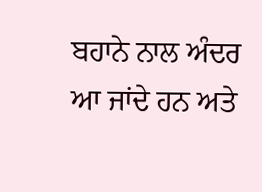ਬਹਾਨੇ ਨਾਲ ਅੰਦਰ ਆ ਜਾਂਦੇ ਹਨ ਅਤੇ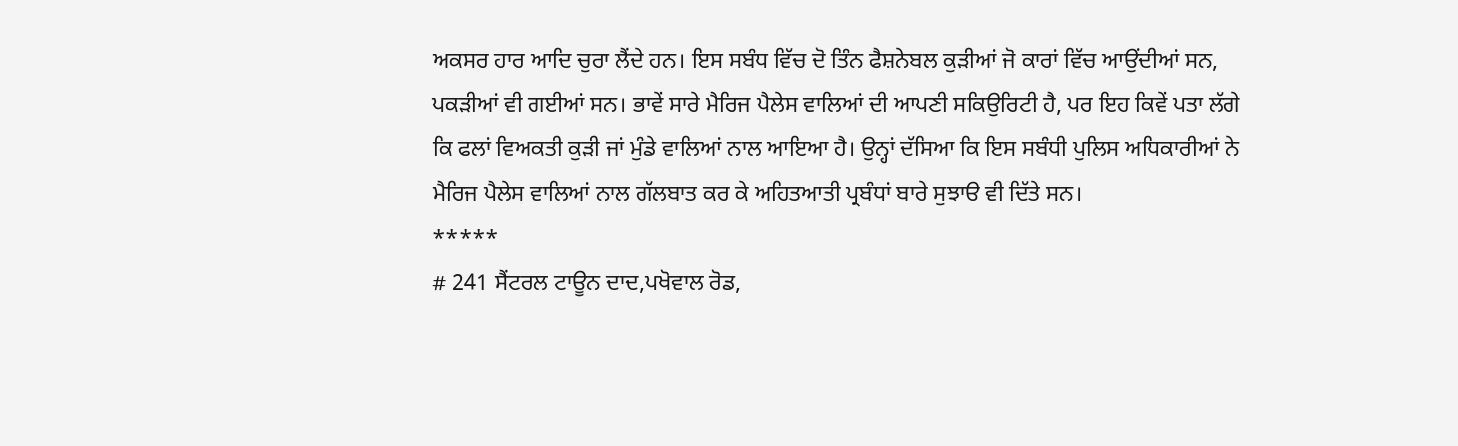ਅਕਸਰ ਹਾਰ ਆਦਿ ਚੁਰਾ ਲੈਂਦੇ ਹਨ। ਇਸ ਸਬੰਧ ਵਿੱਚ ਦੋ ਤਿੰਨ ਫੈਸ਼ਨੇਬਲ ਕੁੜੀਆਂ ਜੋ ਕਾਰਾਂ ਵਿੱਚ ਆਉਂਦੀਆਂ ਸਨ, ਪਕੜੀਆਂ ਵੀ ਗਈਆਂ ਸਨ। ਭਾਵੇਂ ਸਾਰੇ ਮੈਰਿਜ ਪੈਲੇਸ ਵਾਲਿਆਂ ਦੀ ਆਪਣੀ ਸਕਿਉਰਿਟੀ ਹੈ, ਪਰ ਇਹ ਕਿਵੇਂ ਪਤਾ ਲੱਗੇ ਕਿ ਫਲਾਂ ਵਿਅਕਤੀ ਕੁੜੀ ਜਾਂ ਮੁੰਡੇ ਵਾਲਿਆਂ ਨਾਲ ਆਇਆ ਹੈ। ਉਨ੍ਹਾਂ ਦੱਸਿਆ ਕਿ ਇਸ ਸਬੰਧੀ ਪੁਲਿਸ ਅਧਿਕਾਰੀਆਂ ਨੇ ਮੈਰਿਜ ਪੈਲੇਸ ਵਾਲਿਆਂ ਨਾਲ ਗੱਲਬਾਤ ਕਰ ਕੇ ਅਹਿਤਆਤੀ ਪ੍ਰਬੰਧਾਂ ਬਾਰੇ ਸੁਝਾੳ ਵੀ ਦਿੱਤੇ ਸਨ।
*****
# 241 ਸੈਂਟਰਲ ਟਾਊਨ ਦਾਦ,ਪਖੋਵਾਲ ਰੋਡ,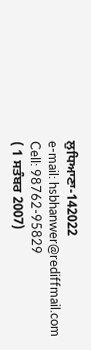ਲੁਧਿਆਣਾ-142022
e-mail: hsbhanwer@rediffmail.com
Cell: 98762-95829
( 1 ਸਤੰਬਰ 2007)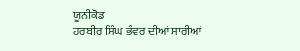ਯੂਨੀਕੋਡ
ਹਰਬੀਰ ਸਿੰਘ ਭੰਵਰ ਦੀਆਂ ਸਾਰੀਆਂ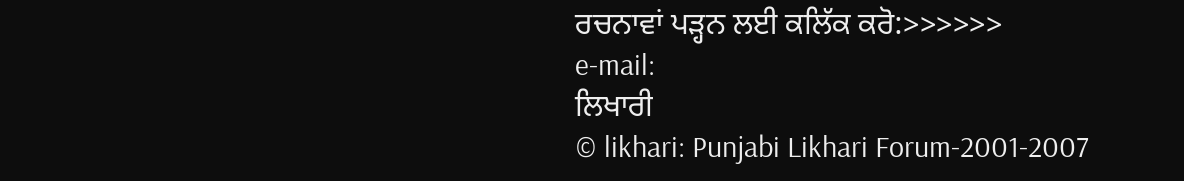ਰਚਨਾਵਾਂ ਪੜ੍ਹਨ ਲਈ ਕਲਿੱਕ ਕਰੋ:>>>>>>
e-mail:
ਲਿਖਾਰੀ
© likhari: Punjabi Likhari Forum-2001-2007